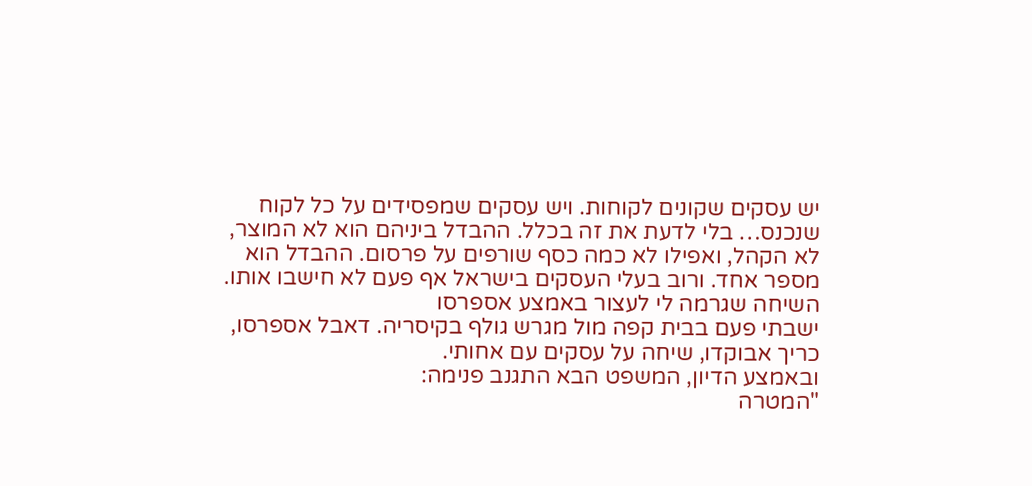יש עסקים שקונים לקוחות. ויש עסקים שמפסידים על כל לקוח שנכנס… בלי לדעת את זה בכלל. ההבדל ביניהם הוא לא המוצר, לא הקהל, ואפילו לא כמה כסף שורפים על פרסום. ההבדל הוא מספר אחד. ורוב בעלי העסקים בישראל אף פעם לא חישבו אותו.
השיחה שגרמה לי לעצור באמצע אספרסו
ישבתי פעם בבית קפה מול מגרש גולף בקיסריה. דאבל אספרסו, כריך אבוקדו, שיחה על עסקים עם אחותי.
ובאמצע הדיון, המשפט הבא התגנב פנימה:
"המטרה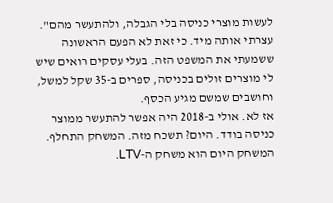לעשות מוצרי כניסה בלי הגבלה, ולהתעשר מהם".
עצרתי אותה מיד. כי זאת לא הפעם הראשונה ששמעתי את המשפט הזה. בעלי עסקים רואים שיש לי מוצרים זולים בכניסה, ספרים ב-35 שקל למשל, וחושבים שמשם מגיע הכסף.
אז לא. אולי ב-2018 היה אפשר להתעשר ממוצר כניסה בודד. היום? תשכח מזה. המשחק התחלף. המשחק היום הוא משחק ה-LTV.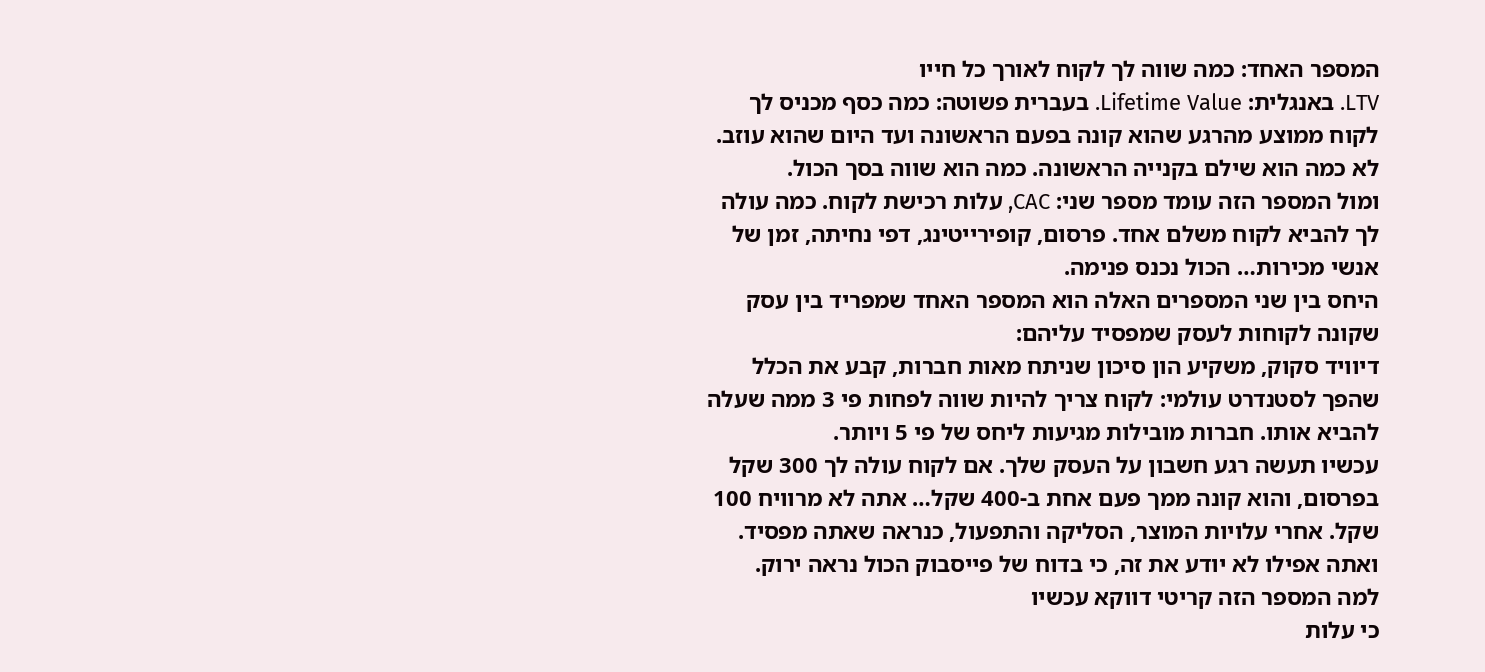המספר האחד: כמה שווה לך לקוח לאורך כל חייו
LTV. באנגלית: Lifetime Value. בעברית פשוטה: כמה כסף מכניס לך לקוח ממוצע מהרגע שהוא קונה בפעם הראשונה ועד היום שהוא עוזב.
לא כמה הוא שילם בקנייה הראשונה. כמה הוא שווה בסך הכול.
ומול המספר הזה עומד מספר שני: CAC, עלות רכישת לקוח. כמה עולה לך להביא לקוח משלם אחד. פרסום, קופירייטינג, דפי נחיתה, זמן של אנשי מכירות… הכול נכנס פנימה.
היחס בין שני המספרים האלה הוא המספר האחד שמפריד בין עסק שקונה לקוחות לעסק שמפסיד עליהם:
דיוויד סקוק, משקיע הון סיכון שניתח מאות חברות, קבע את הכלל שהפך לסטנדרט עולמי: לקוח צריך להיות שווה לפחות פי 3 ממה שעלה להביא אותו. חברות מובילות מגיעות ליחס של פי 5 ויותר.
עכשיו תעשה רגע חשבון על העסק שלך. אם לקוח עולה לך 300 שקל בפרסום, והוא קונה ממך פעם אחת ב-400 שקל… אתה לא מרוויח 100 שקל. אחרי עלויות המוצר, הסליקה והתפעול, כנראה שאתה מפסיד. ואתה אפילו לא יודע את זה, כי בדוח של פייסבוק הכול נראה ירוק.
למה המספר הזה קריטי דווקא עכשיו
כי עלות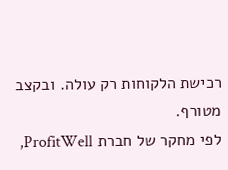רכישת הלקוחות רק עולה. ובקצב מטורף.
לפי מחקר של חברת ProfitWell,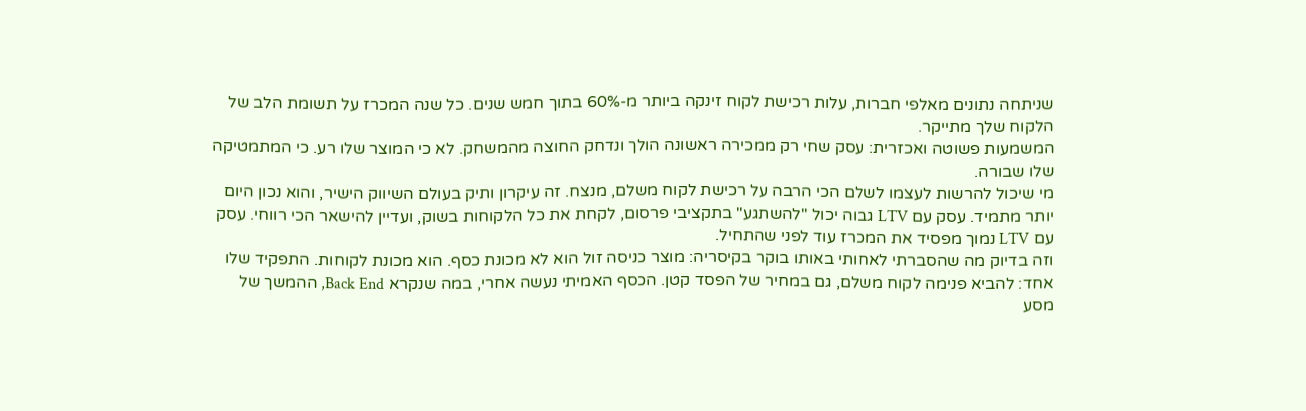שניתחה נתונים מאלפי חברות, עלות רכישת לקוח זינקה ביותר מ-60% בתוך חמש שנים. כל שנה המכרז על תשומת הלב של הלקוח שלך מתייקר.
המשמעות פשוטה ואכזרית: עסק שחי רק ממכירה ראשונה הולך ונדחק החוצה מהמשחק. לא כי המוצר שלו רע. כי המתמטיקה שלו שבורה.
מי שיכול להרשות לעצמו לשלם הכי הרבה על רכישת לקוח משלם, מנצח. זה עיקרון ותיק בעולם השיווק הישיר, והוא נכון היום יותר מתמיד. עסק עם LTV גבוה יכול "להשתגע" בתקציבי פרסום, לקחת את כל הלקוחות בשוק, ועדיין להישאר הכי רווחי. עסק עם LTV נמוך מפסיד את המכרז עוד לפני שהתחיל.
וזה בדיוק מה שהסברתי לאחותי באותו בוקר בקיסריה: מוצר כניסה זול הוא לא מכונת כסף. הוא מכונת לקוחות. התפקיד שלו אחד: להביא פנימה לקוח משלם, גם במחיר של הפסד קטן. הכסף האמיתי נעשה אחרי, במה שנקרא Back End, ההמשך של מסע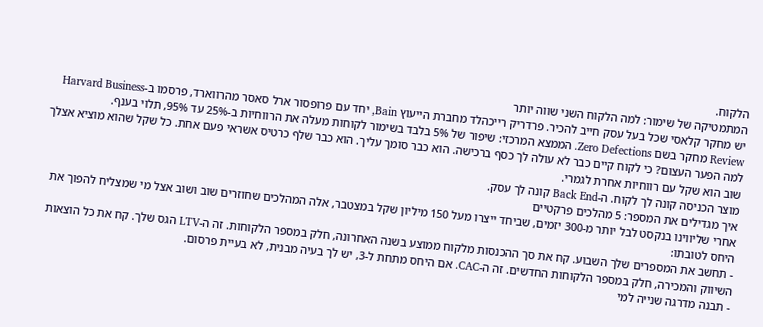הלקוח.
המתמטיקה של שימור: למה הלקוח השני שווה יותר
יש מחקר קלאסי שכל בעל עסק חייב להכיר. פרדריק רייכהלד מחברת הייעוץ Bain, יחד עם פרופסור ארל סאסר מהרווארד, פרסמו ב-Harvard Business Review מחקר בשם Zero Defections. הממצא המרכזי: שיפור של 5% בלבד בשימור לקוחות מעלה את הרווחיות ב-25% עד 95%, תלוי בענף.
למה הפער העצום? כי לקוח קיים כבר לא עולה לך כסף ברכישה. הוא כבר סומך עליך. הוא כבר שלף כרטיס אשראי פעם אחת. כל שקל שהוא מוציא אצלך שוב הוא שקל עם רווחיות אחרת לגמרי.
מוצר הכניסה קונה לך לקוח. ה-Back End קונה לך עסק.
איך מגדילים את המספר: 5 מהלכים פרקטיים
אחרי שליווינו בנקסט לבל יותר מ-300 יזמים, שביחד ייצרו מעל 150 מיליון שקל במצטבר, אלה המהלכים שחוזרים שוב ושוב אצל מי שמצליח להפוך את היחס לטובתו:
- תחשב את המספרים שלך השבוע. קח את סך ההכנסות מלקוח ממוצע בשנה האחרונה, חלק במספר הלקוחות. זה ה-LTV הגס שלך. קח את כל הוצאות השיווק והמכירה, חלק במספר הלקוחות החדשים. זה ה-CAC. אם היחס מתחת ל-3, יש לך בעיה מבנית, לא בעיית פרסום.
- תבנה מדרגה שנייה למי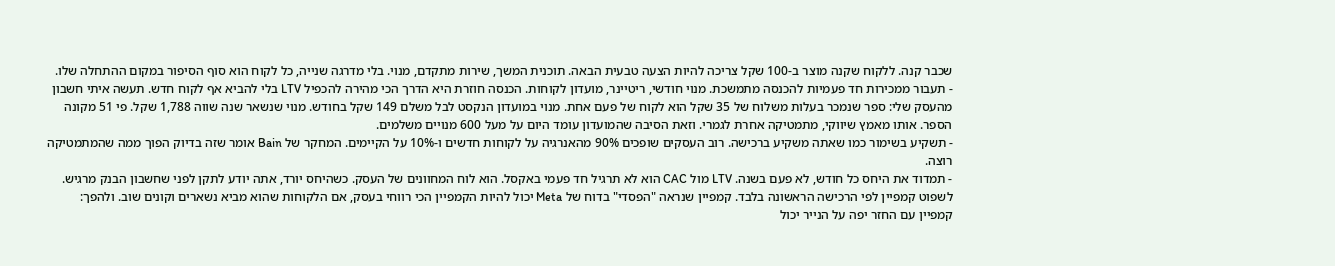שכבר קנה. ללקוח שקנה מוצר ב-100 שקל צריכה להיות הצעה טבעית הבאה. תוכנית המשך, שירות מתקדם, מנוי. בלי מדרגה שנייה, כל לקוח הוא סוף הסיפור במקום ההתחלה שלו.
- תעבור ממכירות חד פעמיות להכנסה מתמשכת. מנוי חודשי, ריטיינר, מועדון לקוחות. הכנסה חוזרת היא הדרך הכי מהירה להכפיל LTV בלי להביא אף לקוח חדש. תעשה איתי חשבון מהעסק שלי: ספר שנמכר בעלות משלוח של 35 שקל הוא לקוח של פעם אחת. מנוי במועדון הנקסט לבל משלם 149 שקל בחודש. מנוי שנשאר שנה שווה 1,788 שקל. פי 51 מקונה הספר. אותו מאמץ שיווקי, מתמטיקה אחרת לגמרי. וזאת הסיבה שהמועדון עומד היום על מעל 600 מנויים משלמים.
- תשקיע בשימור כמו שאתה משקיע ברכישה. רוב העסקים שופכים 90% מהאנרגיה על לקוחות חדשים ו-10% על הקיימים. המחקר של Bain אומר שזה בדיוק הפוך ממה שהמתמטיקה רוצה.
- תמדוד את היחס כל חודש, לא פעם בשנה. LTV מול CAC הוא לא תרגיל חד פעמי באקסל. הוא לוח המחוונים של העסק. כשהיחס יורד, אתה יודע לתקן לפני שחשבון הבנק מרגיש.
לשפוט קמפיין לפי הרכישה הראשונה בלבד. קמפיין שנראה "הפסדי" בדוח של Meta יכול להיות הקמפיין הכי רווחי בעסק, אם הלקוחות שהוא מביא נשארים וקונים שוב. ולהפך: קמפיין עם החזר יפה על הנייר יכול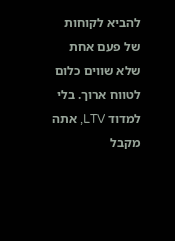להביא לקוחות של פעם אחת שלא שווים כלום לטווח ארוך. בלי למדוד LTV, אתה מקבל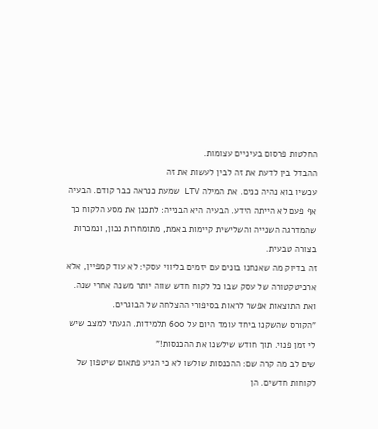החלטות פרסום בעיניים עצומות.
ההבדל בין לדעת את זה לבין לעשות את זה
עכשיו בוא נהיה כנים. את המילה LTV שמעת כנראה כבר קודם. הבעיה אף פעם לא הייתה הידע. הבעיה היא הבנייה: לתכנן את מסע הלקוח כך שהמדרגה השנייה והשלישית קיימות באמת, מתומחרות נכון, ונמכרות בצורה טבעית.
זה בדיוק מה שאנחנו בונים עם יזמים בליווי עסקי: לא עוד קמפיין, אלא ארכיטקטורה של עסק שבו כל לקוח חדש שווה יותר משנה אחרי שנה. ואת התוצאות אפשר לראות בסיפורי ההצלחה של הבוגרים.
"הקורס שהשקנו ביחד עומד היום על 600 תלמידות. הגעתי למצב שיש לי זמן פנוי. תוך חודש שילשנו את ההכנסות!"
שים לב מה קרה שם: ההכנסות שולשו לא כי הגיע פתאום שיטפון של לקוחות חדשים. הן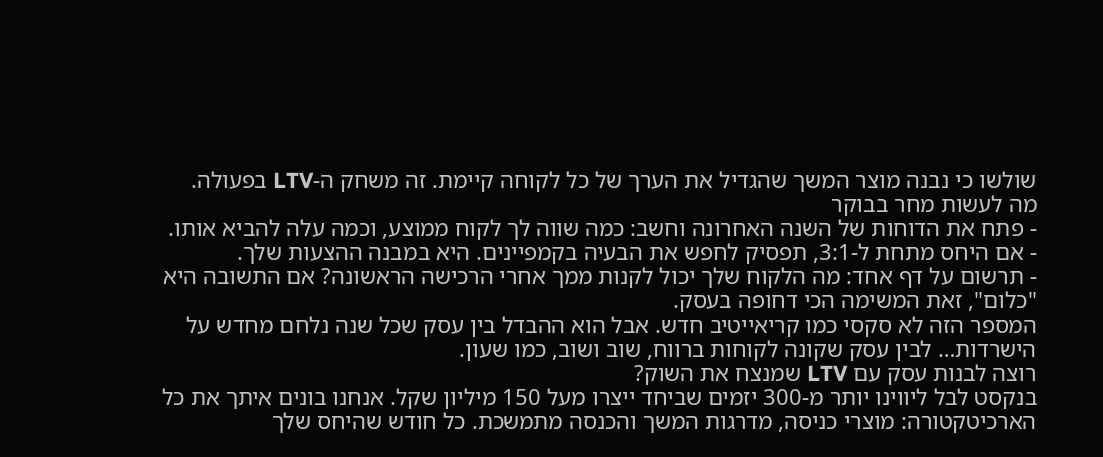שולשו כי נבנה מוצר המשך שהגדיל את הערך של כל לקוחה קיימת. זה משחק ה-LTV בפעולה.
מה לעשות מחר בבוקר
- פתח את הדוחות של השנה האחרונה וחשב: כמה שווה לך לקוח ממוצע, וכמה עלה להביא אותו.
- אם היחס מתחת ל-3:1, תפסיק לחפש את הבעיה בקמפיינים. היא במבנה ההצעות שלך.
- תרשום על דף אחד: מה הלקוח שלך יכול לקנות ממך אחרי הרכישה הראשונה? אם התשובה היא "כלום", זאת המשימה הכי דחופה בעסק.
המספר הזה לא סקסי כמו קריאייטיב חדש. אבל הוא ההבדל בין עסק שכל שנה נלחם מחדש על הישרדות… לבין עסק שקונה לקוחות ברווח, שוב ושוב, כמו שעון.
רוצה לבנות עסק עם LTV שמנצח את השוק?
בנקסט לבל ליווינו יותר מ-300 יזמים שביחד ייצרו מעל 150 מיליון שקל. אנחנו בונים איתך את כל הארכיטקטורה: מוצרי כניסה, מדרגות המשך והכנסה מתמשכת. כל חודש שהיחס שלך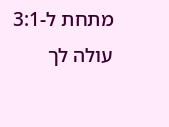מתחת ל-3:1 עולה לך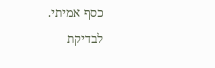כסף אמיתי.
לבדיקת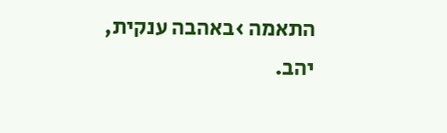התאמה ›באהבה ענקית,
יהב.